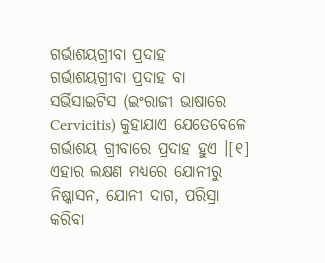ଗର୍ଭାଶୟଗ୍ରୀବା ପ୍ରଦାହ
ଗର୍ଭାଶୟଗ୍ରୀବା ପ୍ରଦାହ ବା ସର୍ଭିସାଇଟିସ (ଇଂରାଜୀ ଭାଷାରେ Cervicitis) କୁହାଯାଏ ଯେତେବେଳେ ଗର୍ଭାଶୟ ଗ୍ରୀବାରେ ପ୍ରଦାହ ହୁଏ ।[୧] ଏହାର ଲକ୍ଷଣ ମଧ୍ୟରେ ଯୋନୀରୁ ନିଷ୍କାସନ, ଯୋନୀ ଦାଗ, ପରିସ୍ରା କରିବା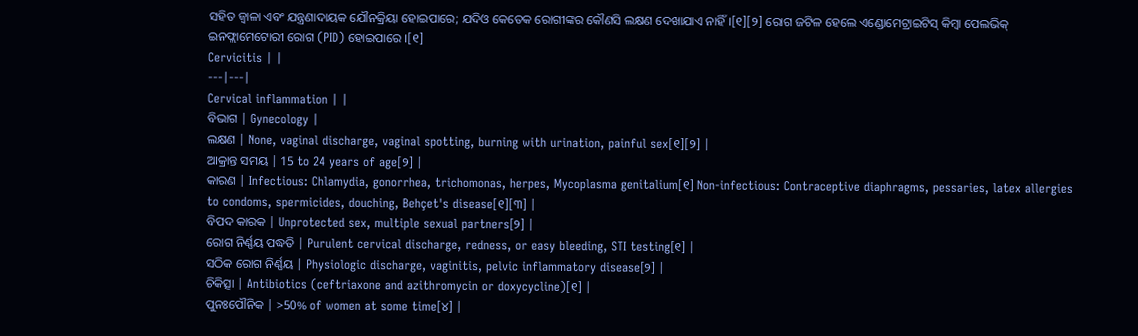ସହିତ ଜ୍ୱାଳା ଏବଂ ଯନ୍ତ୍ରଣାଦାୟକ ଯୌନକ୍ରିୟା ହୋଇପାରେ; ଯଦିଓ କେତେକ ରୋଗୀଙ୍କର କୌଣସି ଲକ୍ଷଣ ଦେଖାଯାଏ ନାହିଁ ।[୧][୨] ରୋଗ ଜଟିଳ ହେଲେ ଏଣ୍ଡୋମେଟ୍ରାଇଟିସ୍ କିମ୍ବା ପେଲଭିକ୍ ଇନଫ୍ଲାମେଟୋରୀ ରୋଗ (PID) ହୋଇପାରେ ।[୧]
Cervicitis | |
---|---|
Cervical inflammation | |
ବିଭାଗ | Gynecology |
ଲକ୍ଷଣ | None, vaginal discharge, vaginal spotting, burning with urination, painful sex[୧][୨] |
ଆକ୍ରାନ୍ତ ସମୟ | 15 to 24 years of age[୨] |
କାରଣ | Infectious: Chlamydia, gonorrhea, trichomonas, herpes, Mycoplasma genitalium[୧] Non-infectious: Contraceptive diaphragms, pessaries, latex allergies to condoms, spermicides, douching, Behçet's disease[୧][୩] |
ବିପଦ କାରକ | Unprotected sex, multiple sexual partners[୨] |
ରୋଗ ନିର୍ଣ୍ଣୟ ପଦ୍ଧତି | Purulent cervical discharge, redness, or easy bleeding, STI testing[୧] |
ସଠିକ ରୋଗ ନିର୍ଣ୍ଣୟ | Physiologic discharge, vaginitis, pelvic inflammatory disease[୨] |
ଚିକିତ୍ସା | Antibiotics (ceftriaxone and azithromycin or doxycycline)[୧] |
ପୁନଃପୌନିକ | >50% of women at some time[୪] |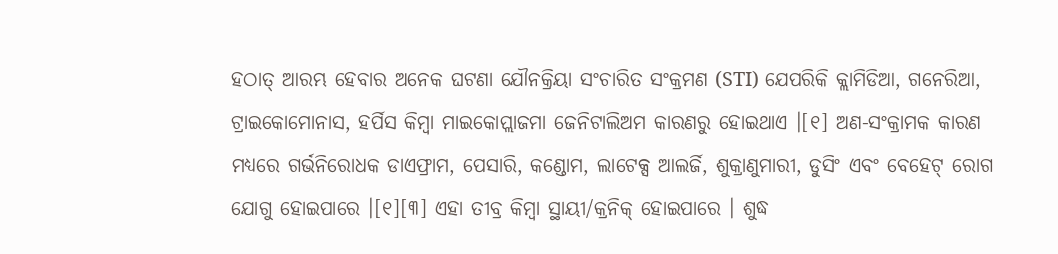ହଠାତ୍ ଆରମ୍ଭ ହେବାର ଅନେକ ଘଟଣା ଯୌନକ୍ରିୟା ସଂଚାରିତ ସଂକ୍ରମଣ (STI) ଯେପରିକି କ୍ଲାମିଡିଆ, ଗନେରିଆ, ଟ୍ରାଇକୋମୋନାସ, ହର୍ପିସ କିମ୍ବା ମାଇକୋପ୍ଲାଜମା ଜେନିଟାଲିଅମ କାରଣରୁ ହୋଇଥାଏ ।[୧] ଅଣ-ସଂକ୍ରାମକ କାରଣ ମଧ୍ୟରେ ଗର୍ଭନିରୋଧକ ଡାଏଫ୍ରାମ, ପେସାରି, କଣ୍ଡୋମ, ଲାଟେକ୍ସ ଆଲର୍ଜି, ଶୁକ୍ରାଣୁମାରୀ, ଡୁସିଂ ଏବଂ ବେହେଟ୍ ରୋଗ ଯୋଗୁ ହୋଇପାରେ ।[୧][୩] ଏହା ତୀବ୍ର କିମ୍ବା ସ୍ଥାୟୀ/କ୍ରନିକ୍ ହୋଇପାରେ । ଶୁଦ୍ଧ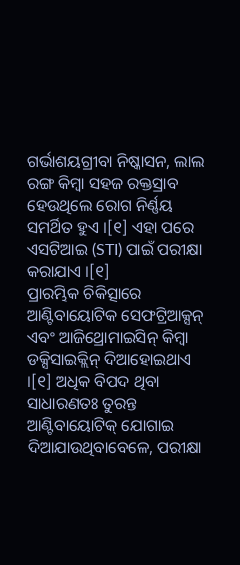ଗର୍ଭାଶୟଗ୍ରୀବା ନିଷ୍କାସନ, ଲାଲ ରଙ୍ଗ କିମ୍ବା ସହଜ ରକ୍ତସ୍ରାବ ହେଉଥିଲେ ରୋଗ ନିର୍ଣ୍ଣୟ ସମର୍ଥିତ ହୁଏ ।[୧] ଏହା ପରେ ଏସଟିଆଇ (STI) ପାଇଁ ପରୀକ୍ଷା କରାଯାଏ ।[୧]
ପ୍ରାରମ୍ଭିକ ଚିକିତ୍ସାରେ ଆଣ୍ଟିବାୟୋଟିକ ସେଫଟ୍ରିଆକ୍ସନ୍ ଏବଂ ଆଜିଥ୍ରୋମାଇସିନ୍ କିମ୍ବା ଡକ୍ସିସାଇକ୍ଲିନ୍ ଦିଆହୋଇଥାଏ ।[୧] ଅଧିକ ବିପଦ ଥିବା ସାଧାରଣତଃ ତୁରନ୍ତ ଆଣ୍ଟିବାୟୋଟିକ୍ ଯୋଗାଇ ଦିଆଯାଉଥିବାବେଳେ, ପରୀକ୍ଷା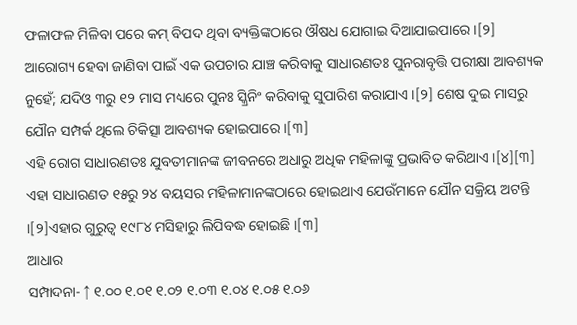ଫଳାଫଳ ମିଳିବା ପରେ କମ୍ ବିପଦ ଥିବା ବ୍ୟକ୍ତିଙ୍କଠାରେ ଔଷଧ ଯୋଗାଇ ଦିଆଯାଇପାରେ ।[୨] ଆରୋଗ୍ୟ ହେବା ଜାଣିବା ପାଇଁ ଏକ ଉପଚାର ଯାଞ୍ଚ କରିବାକୁ ସାଧାରଣତଃ ପୁନରାବୃତ୍ତି ପରୀକ୍ଷା ଆବଶ୍ୟକ ନୁହେଁ; ଯଦିଓ ୩ରୁ ୧୨ ମାସ ମଧ୍ୟରେ ପୁନଃ ସ୍କ୍ରିନିଂ କରିବାକୁ ସୁପାରିଶ କରାଯାଏ ।[୨] ଶେଷ ଦୁଇ ମାସରୁ ଯୌନ ସମ୍ପର୍କ ଥିଲେ ଚିକିତ୍ସା ଆବଶ୍ୟକ ହୋଇପାରେ ।[୩]
ଏହି ରୋଗ ସାଧାରଣତଃ ଯୁବତୀମାନଙ୍କ ଜୀବନରେ ଅଧାରୁ ଅଧିକ ମହିଳାଙ୍କୁ ପ୍ରଭାବିତ କରିଥାଏ ।[୪][୩] ଏହା ସାଧାରଣତ ୧୫ରୁ ୨୪ ବୟସର ମହିଳାମାନଙ୍କଠାରେ ହୋଇଥାଏ ଯେଉଁମାନେ ଯୌନ ସକ୍ରିୟ ଅଟନ୍ତି ।[୨]ଏହାର ଗୁରୁତ୍ୱ ୧୯୮୪ ମସିହାରୁ ଲିପିବଦ୍ଧ ହୋଇଛି ।[୩]
ଆଧାର
ସମ୍ପାଦନା- ↑ ୧.୦୦ ୧.୦୧ ୧.୦୨ ୧.୦୩ ୧.୦୪ ୧.୦୫ ୧.୦୬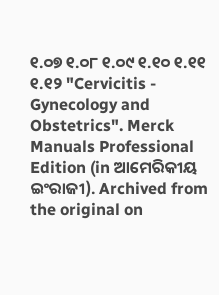୧.୦୭ ୧.୦୮ ୧.୦୯ ୧.୧୦ ୧.୧୧ ୧.୧୨ "Cervicitis - Gynecology and Obstetrics". Merck Manuals Professional Edition (in ଆମେରିକୀୟ ଇଂରାଜୀ). Archived from the original on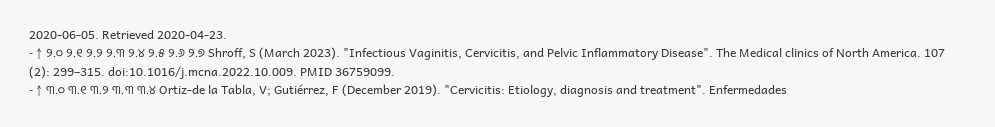2020-06-05. Retrieved 2020-04-23.
- ↑ ୨.୦ ୨.୧ ୨.୨ ୨.୩ ୨.୪ ୨.୫ ୨.୬ ୨.୭ Shroff, S (March 2023). "Infectious Vaginitis, Cervicitis, and Pelvic Inflammatory Disease". The Medical clinics of North America. 107 (2): 299–315. doi:10.1016/j.mcna.2022.10.009. PMID 36759099.
- ↑ ୩.୦ ୩.୧ ୩.୨ ୩.୩ ୩.୪ Ortiz-de la Tabla, V; Gutiérrez, F (December 2019). "Cervicitis: Etiology, diagnosis and treatment". Enfermedades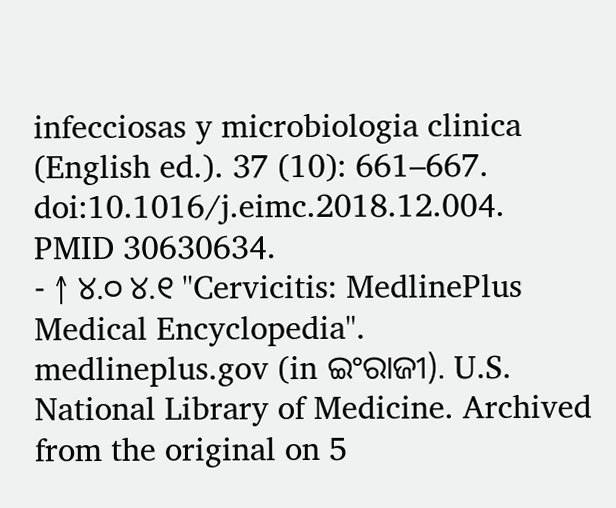infecciosas y microbiologia clinica (English ed.). 37 (10): 661–667. doi:10.1016/j.eimc.2018.12.004. PMID 30630634.
- ↑ ୪.୦ ୪.୧ "Cervicitis: MedlinePlus Medical Encyclopedia". medlineplus.gov (in ଇଂରାଜୀ). U.S. National Library of Medicine. Archived from the original on 5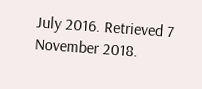July 2016. Retrieved 7 November 2018.